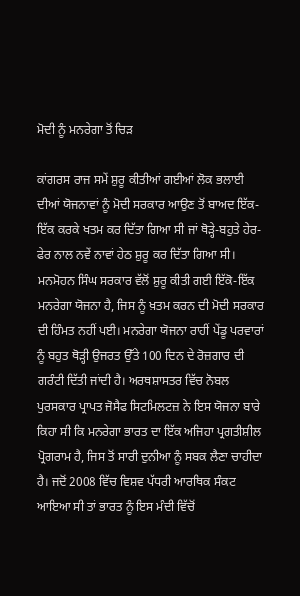ਮੋਦੀ ਨੂੰ ਮਨਰੇਗਾ ਤੋਂ ਚਿੜ

ਕਾਂਗਰਸ ਰਾਜ ਸਮੇਂ ਸ਼ੁਰੂ ਕੀਤੀਆਂ ਗਈਆਂ ਲੋਕ ਭਲਾਈ ਦੀਆਂ ਯੋਜਨਾਵਾਂ ਨੂੰ ਮੋਦੀ ਸਰਕਾਰ ਆਉਣ ਤੋਂ ਬਾਅਦ ਇੱਕ-ਇੱਕ ਕਰਕੇ ਖਤਮ ਕਰ ਦਿੱਤਾ ਗਿਆ ਸੀ ਜਾਂ ਥੋੜ੍ਹੇ-ਬਹੁਤੇ ਹੇਰ-ਫੇਰ ਨਾਲ ਨਵੇਂ ਨਾਵਾਂ ਹੇਠ ਸ਼ੁਰੂ ਕਰ ਦਿੱਤਾ ਗਿਆ ਸੀ। ਮਨਮੋਹਨ ਸਿੰਘ ਸਰਕਾਰ ਵੱਲੋਂ ਸ਼ੁਰੂ ਕੀਤੀ ਗਈ ਇੱਕੋ-ਇੱਕ ਮਨਰੇਗਾ ਯੋਜਨਾ ਹੈ, ਜਿਸ ਨੂੰ ਖ਼ਤਮ ਕਰਨ ਦੀ ਮੋਦੀ ਸਰਕਾਰ ਦੀ ਹਿੰਮਤ ਨਹੀਂ ਪਈ। ਮਨਰੇਗਾ ਯੋਜਨਾ ਰਾਹੀਂ ਪੇਂਡੂ ਪਰਵਾਰਾਂ ਨੂੰ ਬਹੁਤ ਥੋੜ੍ਹੀ ਉਜਰਤ ਉੱਤੇ 100 ਦਿਨ ਦੇ ਰੋਜ਼ਗਾਰ ਦੀ ਗਰੰਟੀ ਦਿੱਤੀ ਜਾਂਦੀ ਹੈ। ਅਰਥਸ਼ਾਸਤਰ ਵਿੱਚ ਨੋਬਲ ਪੁਰਸਕਾਰ ਪ੍ਰਾਪਤ ਜੋਸੈਫ ਸਿਟਮਿਲਟਜ਼ ਨੇ ਇਸ ਯੋਜਨਾ ਬਾਰੇ ਕਿਹਾ ਸੀ ਕਿ ਮਨਰੇਗਾ ਭਾਰਤ ਦਾ ਇੱਕ ਅਜਿਹਾ ਪ੍ਰਗਤੀਸ਼ੀਲ ਪ੍ਰੋਗਰਾਮ ਹੈ, ਜਿਸ ਤੋਂ ਸਾਰੀ ਦੁਨੀਆ ਨੂੰ ਸਬਕ ਲੈਣਾ ਚਾਹੀਦਾ ਹੈ। ਜਦੋਂ 2008 ਵਿੱਚ ਵਿਸ਼ਵ ਪੱਧਰੀ ਆਰਥਿਕ ਸੰਕਟ ਆਇਆ ਸੀ ਤਾਂ ਭਾਰਤ ਨੂੰ ਇਸ ਮੰਦੀ ਵਿੱਚੋਂ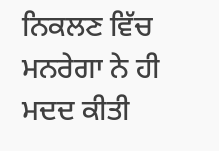ਨਿਕਲਣ ਵਿੱਚ ਮਨਰੇਗਾ ਨੇ ਹੀ ਮਦਦ ਕੀਤੀ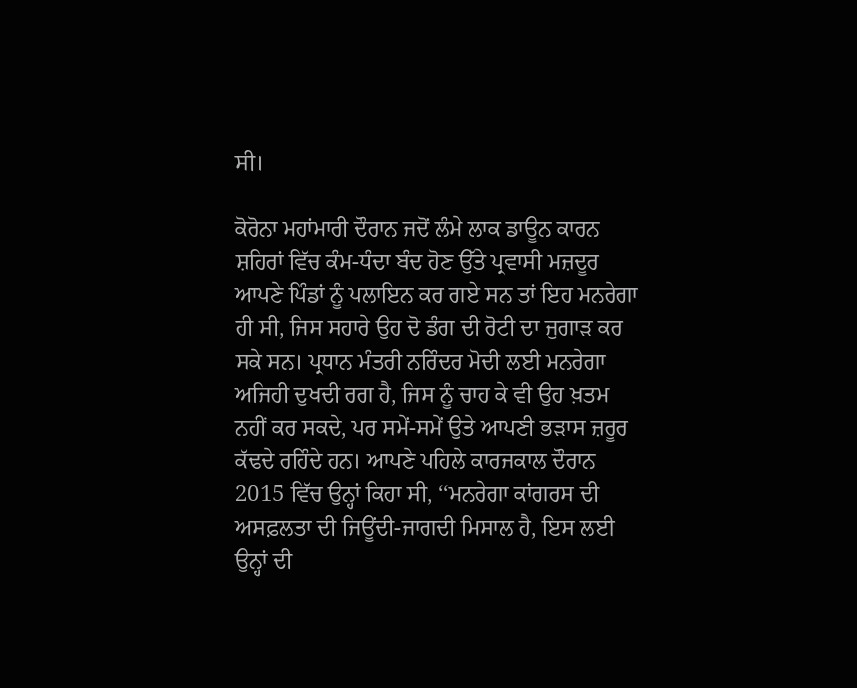ਸੀ।

ਕੋਰੋਨਾ ਮਹਾਂਮਾਰੀ ਦੌਰਾਨ ਜਦੋਂ ਲੰਮੇ ਲਾਕ ਡਾਊਨ ਕਾਰਨ ਸ਼ਹਿਰਾਂ ਵਿੱਚ ਕੰਮ-ਧੰਦਾ ਬੰਦ ਹੋਣ ਉੱਤੇ ਪ੍ਰਵਾਸੀ ਮਜ਼ਦੂਰ ਆਪਣੇ ਪਿੰਡਾਂ ਨੂੰ ਪਲਾਇਨ ਕਰ ਗਏ ਸਨ ਤਾਂ ਇਹ ਮਨਰੇਗਾ ਹੀ ਸੀ, ਜਿਸ ਸਹਾਰੇ ਉਹ ਦੋ ਡੰਗ ਦੀ ਰੋਟੀ ਦਾ ਜੁਗਾੜ ਕਰ ਸਕੇ ਸਨ। ਪ੍ਰਧਾਨ ਮੰਤਰੀ ਨਰਿੰਦਰ ਮੋਦੀ ਲਈ ਮਨਰੇਗਾ ਅਜਿਹੀ ਦੁਖਦੀ ਰਗ ਹੈ, ਜਿਸ ਨੂੰ ਚਾਹ ਕੇ ਵੀ ਉਹ ਖ਼ਤਮ ਨਹੀਂ ਕਰ ਸਕਦੇ, ਪਰ ਸਮੇਂ-ਸਮੇਂ ਉਤੇ ਆਪਣੀ ਭੜਾਸ ਜ਼ਰੂਰ ਕੱਢਦੇ ਰਹਿੰਦੇ ਹਨ। ਆਪਣੇ ਪਹਿਲੇ ਕਾਰਜਕਾਲ ਦੌਰਾਨ 2015 ਵਿੱਚ ਉਨ੍ਹਾਂ ਕਿਹਾ ਸੀ, ‘‘ਮਨਰੇਗਾ ਕਾਂਗਰਸ ਦੀ ਅਸਫ਼ਲਤਾ ਦੀ ਜਿਊਂਦੀ-ਜਾਗਦੀ ਮਿਸਾਲ ਹੈ, ਇਸ ਲਈ ਉਨ੍ਹਾਂ ਦੀ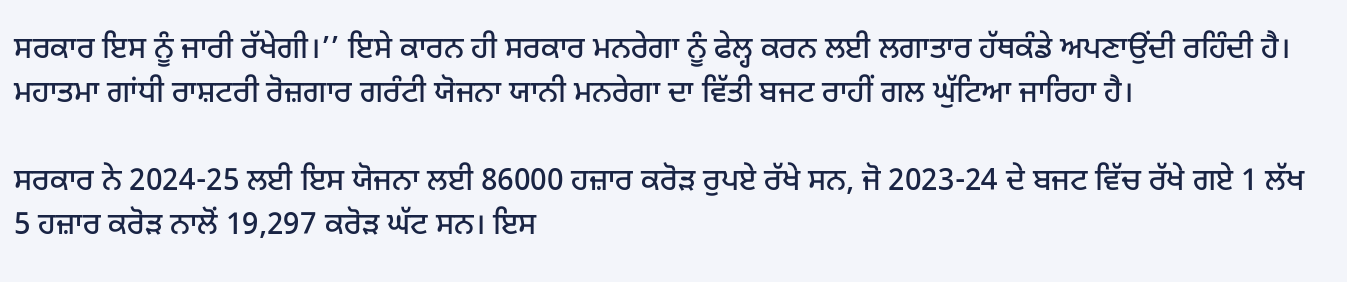ਸਰਕਾਰ ਇਸ ਨੂੰ ਜਾਰੀ ਰੱਖੇਗੀ।’’ ਇਸੇ ਕਾਰਨ ਹੀ ਸਰਕਾਰ ਮਨਰੇਗਾ ਨੂੰ ਫੇਲ੍ਹ ਕਰਨ ਲਈ ਲਗਾਤਾਰ ਹੱਥਕੰਡੇ ਅਪਣਾਉਂਦੀ ਰਹਿੰਦੀ ਹੈ। ਮਹਾਤਮਾ ਗਾਂਧੀ ਰਾਸ਼ਟਰੀ ਰੋਜ਼ਗਾਰ ਗਰੰਟੀ ਯੋਜਨਾ ਯਾਨੀ ਮਨਰੇਗਾ ਦਾ ਵਿੱਤੀ ਬਜਟ ਰਾਹੀਂ ਗਲ ਘੁੱਟਿਆ ਜਾਰਿਹਾ ਹੈ।

ਸਰਕਾਰ ਨੇ 2024-25 ਲਈ ਇਸ ਯੋਜਨਾ ਲਈ 86000 ਹਜ਼ਾਰ ਕਰੋੜ ਰੁਪਏ ਰੱਖੇ ਸਨ, ਜੋ 2023-24 ਦੇ ਬਜਟ ਵਿੱਚ ਰੱਖੇ ਗਏ 1 ਲੱਖ 5 ਹਜ਼ਾਰ ਕਰੋੜ ਨਾਲੋਂ 19,297 ਕਰੋੜ ਘੱਟ ਸਨ। ਇਸ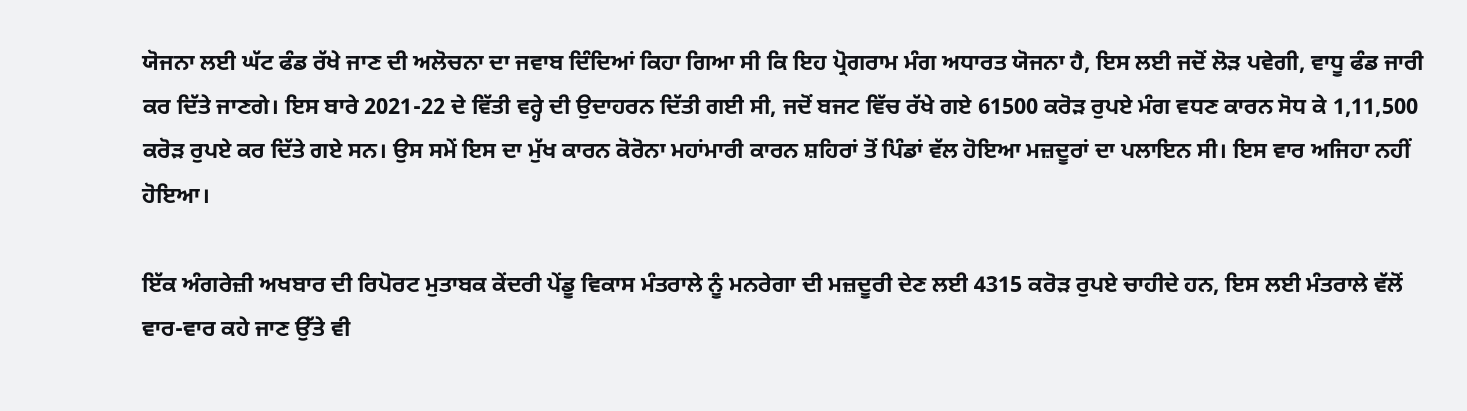ਯੋਜਨਾ ਲਈ ਘੱਟ ਫੰਡ ਰੱਖੇ ਜਾਣ ਦੀ ਅਲੋਚਨਾ ਦਾ ਜਵਾਬ ਦਿੰਦਿਆਂ ਕਿਹਾ ਗਿਆ ਸੀ ਕਿ ਇਹ ਪ੍ਰੋਗਰਾਮ ਮੰਗ ਅਧਾਰਤ ਯੋਜਨਾ ਹੈ, ਇਸ ਲਈ ਜਦੋਂ ਲੋੜ ਪਵੇਗੀ, ਵਾਧੂ ਫੰਡ ਜਾਰੀ ਕਰ ਦਿੱਤੇ ਜਾਣਗੇ। ਇਸ ਬਾਰੇ 2021-22 ਦੇ ਵਿੱਤੀ ਵਰ੍ਹੇ ਦੀ ਉਦਾਹਰਨ ਦਿੱਤੀ ਗਈ ਸੀ, ਜਦੋਂ ਬਜਟ ਵਿੱਚ ਰੱਖੇ ਗਏ 61500 ਕਰੋੜ ਰੁਪਏ ਮੰਗ ਵਧਣ ਕਾਰਨ ਸੋਧ ਕੇ 1,11,500 ਕਰੋੜ ਰੁਪਏ ਕਰ ਦਿੱਤੇ ਗਏ ਸਨ। ਉਸ ਸਮੇਂ ਇਸ ਦਾ ਮੁੱਖ ਕਾਰਨ ਕੋਰੋਨਾ ਮਹਾਂਮਾਰੀ ਕਾਰਨ ਸ਼ਹਿਰਾਂ ਤੋਂ ਪਿੰਡਾਂ ਵੱਲ ਹੋਇਆ ਮਜ਼ਦੂਰਾਂ ਦਾ ਪਲਾਇਨ ਸੀ। ਇਸ ਵਾਰ ਅਜਿਹਾ ਨਹੀਂ ਹੋਇਆ।

ਇੱਕ ਅੰਗਰੇਜ਼ੀ ਅਖਬਾਰ ਦੀ ਰਿਪੋਰਟ ਮੁਤਾਬਕ ਕੇਂਦਰੀ ਪੇਂਡੂ ਵਿਕਾਸ ਮੰਤਰਾਲੇ ਨੂੰ ਮਨਰੇਗਾ ਦੀ ਮਜ਼ਦੂਰੀ ਦੇਣ ਲਈ 4315 ਕਰੋੜ ਰੁਪਏ ਚਾਹੀਦੇ ਹਨ, ਇਸ ਲਈ ਮੰਤਰਾਲੇ ਵੱਲੋਂ ਵਾਰ-ਵਾਰ ਕਹੇ ਜਾਣ ਉੱਤੇ ਵੀ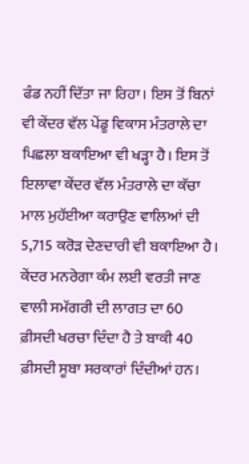ਫੰਡ ਨਹੀਂ ਦਿੱਤਾ ਜਾ ਰਿਹਾ। ਇਸ ਤੋਂ ਬਿਨਾਂ ਵੀ ਕੇਂਦਰ ਵੱਲ ਪੇਂਡੂ ਵਿਕਾਸ ਮੰਤਰਾਲੇ ਦਾ ਪਿਛਲਾ ਬਕਾਇਆ ਵੀ ਖੜ੍ਹਾ ਹੈ। ਇਸ ਤੋਂ ਇਲਾਵਾ ਕੇਂਦਰ ਵੱਲ ਮੰਤਰਾਲੇ ਦਾ ਕੱਚਾ ਮਾਲ ਮੁਹੱਈਆ ਕਰਾਉਣ ਵਾਲਿਆਂ ਦੀ 5,715 ਕਰੋੜ ਦੇਣਦਾਰੀ ਵੀ ਬਕਾਇਆ ਹੈ। ਕੇਂਦਰ ਮਨਰੇਗਾ ਕੰਮ ਲਈ ਵਰਤੀ ਜਾਣ ਵਾਲੀ ਸਮੱਗਰੀ ਦੀ ਲਾਗਤ ਦਾ 60 ਫ਼ੀਸਦੀ ਖਰਚਾ ਦਿੰਦਾ ਹੈ ਤੇ ਬਾਕੀ 40 ਫ਼ੀਸਦੀ ਸੂਬਾ ਸਰਕਾਰਾਂ ਦਿੰਦੀਆਂ ਹਨ।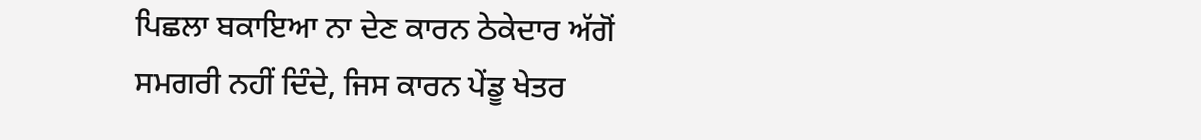ਪਿਛਲਾ ਬਕਾਇਆ ਨਾ ਦੇਣ ਕਾਰਨ ਠੇਕੇਦਾਰ ਅੱਗੋਂ ਸਮਗਰੀ ਨਹੀਂ ਦਿੰਦੇ, ਜਿਸ ਕਾਰਨ ਪੇਂਡੂ ਖੇਤਰ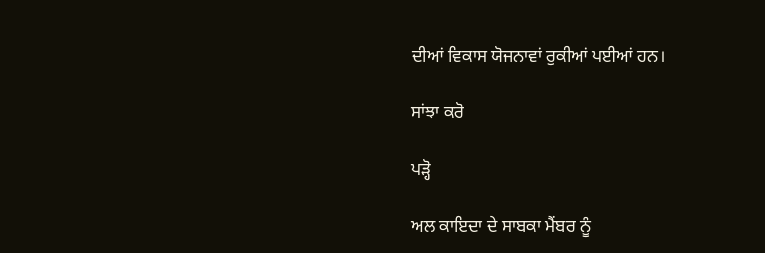ਦੀਆਂ ਵਿਕਾਸ ਯੋਜਨਾਵਾਂ ਰੁਕੀਆਂ ਪਈਆਂ ਹਨ।

ਸਾਂਝਾ ਕਰੋ

ਪੜ੍ਹੋ

ਅਲ ਕਾਇਦਾ ਦੇ ਸਾਬਕਾ ਮੈਂਬਰ ਨੂੰ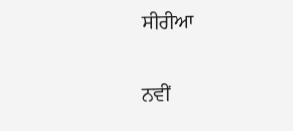ਸੀਰੀਆ

ਨਵੀਂ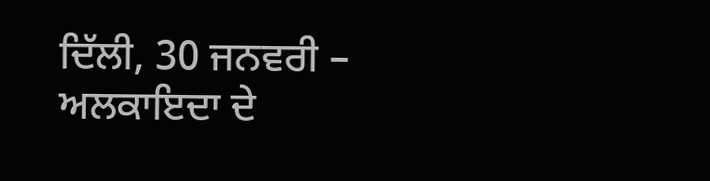ਦਿੱਲੀ, 30 ਜਨਵਰੀ – ਅਲਕਾਇਦਾ ਦੇ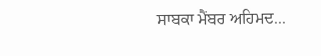ਸਾਬਕਾ ਮੈਂਬਰ ਅਹਿਮਦ...